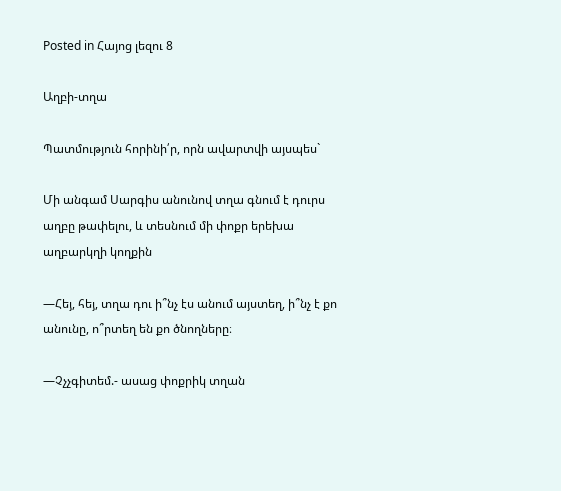Posted in Հայոց լեզու 8

Աղբի-տղա

Պատմություն հորինի՛ր, որն ավարտվի այսպես`

Մի անգամ Սարգիս անունով տղա գնում է դուրս աղբը թափելու, և տեսնում մի փոքր երեխա աղբարկղի կողքին

—Հեյ, հեյ, տղա դու ի՞նչ էս անում այստեղ, ի՞նչ է քո անունը, ո՞րտեղ են քո ծնողները։

—Չչչգիտեմ.- ասաց փոքրիկ տղան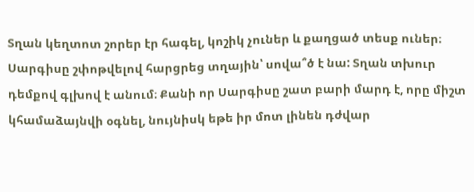Տղան կեղտոտ շորեր էր հագել, կոշիկ չուներ և քաղցած տեսք ուներ։ Սարգիսը շփոթվելով հարցրեց տղային՝ սովա՞ծ է նա: Տղան տխուր դեմքով գլխով է անում։ Քանի որ Սարգիսը շատ բարի մարդ է, որը միշտ կհամաձայնվի օգնել, նույնիսկ եթե իր մոտ լինեն դժվար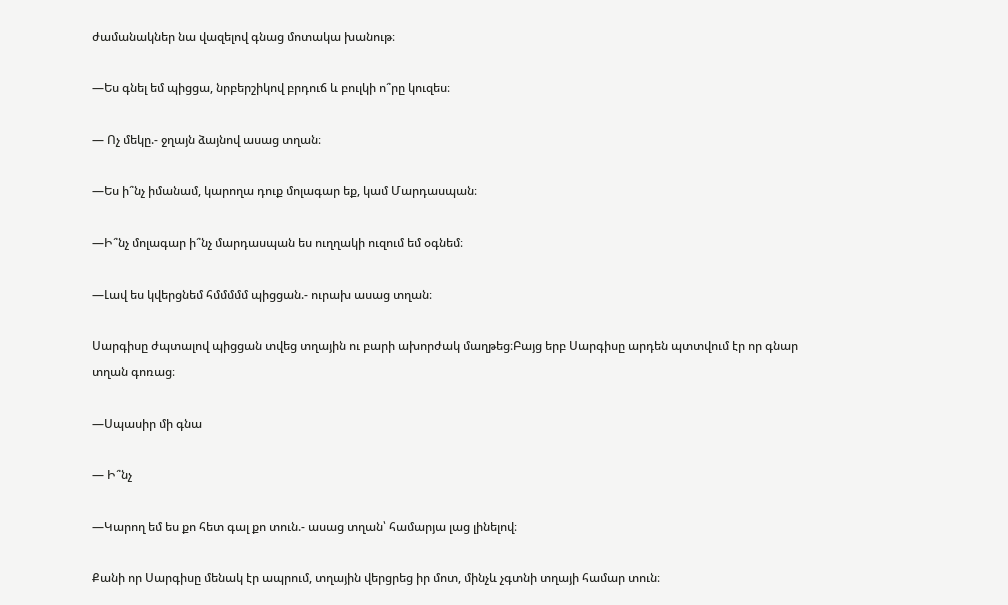ժամանակներ նա վազելով գնաց մոտակա խանութ։

—Ես գնել եմ պիցցա, նրբերշիկով բրդուճ և բուլկի ո՞րը կուզես։

— Ոչ մեկը.- ջղայն ձայնով ասաց տղան։

—Ես ի՞նչ իմանամ, կարողա դուք մոլագար եք, կամ Մարդասպան։

—Ի՞նչ մոլագար ի՞նչ մարդասպան ես ուղղակի ուզում եմ օգնեմ։

—Լավ ես կվերցնեմ հմմմմմ պիցցան.- ուրախ ասաց տղան։

Սարգիսը ժպտալով պիցցան տվեց տղային ու բարի ախորժակ մաղթեց։Բայց երբ Սարգիսը արդեն պտտվում էր որ գնար տղան գոռաց։

—Սպասիր մի գնա

— Ի՞նչ

—Կարող եմ ես քո հետ գալ քո տուն.- ասաց տղան՝ համարյա լաց լինելով։

Քանի որ Սարգիսը մենակ էր ապրում, տղային վերցրեց իր մոտ, մինչև չգտնի տղայի համար տուն։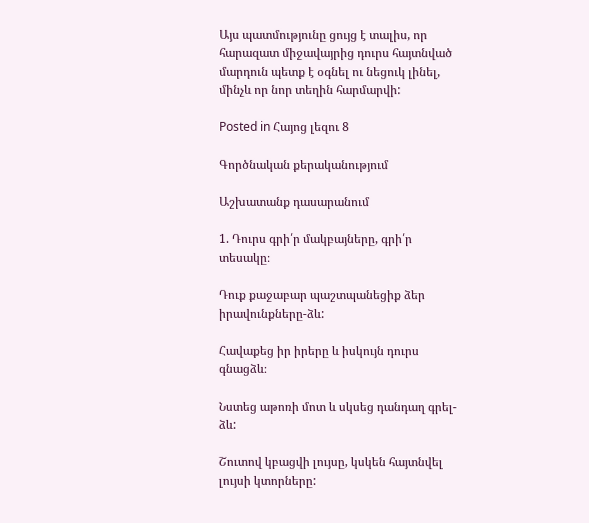Այս պատմությունը ցույց է տալիս, որ հարազատ միջավայրից դուրս հայտնված մարդուն պետք է օգնել ու նեցուկ լինել, մինչև որ նոր տեղին հարմարվի:

Posted in Հայոց լեզու 8

Գործնական քերականությում

Աշխատանք դասարանում

1. Դուրս գրի՛ր մակբայները, գրի՛ր տեսակը։

Դուք քաջաբար պաշտպանեցիք ձեր իրավունքները-ձև:

Հավաքեց իր իրերը և իսկույն դուրս գնացձև։

Նստեց աթոռի մոտ և սկսեց դանդաղ գրել-ձև:

Շուտով կբացվի լույսը, կսկեն հայտնվել լույսի կտորները: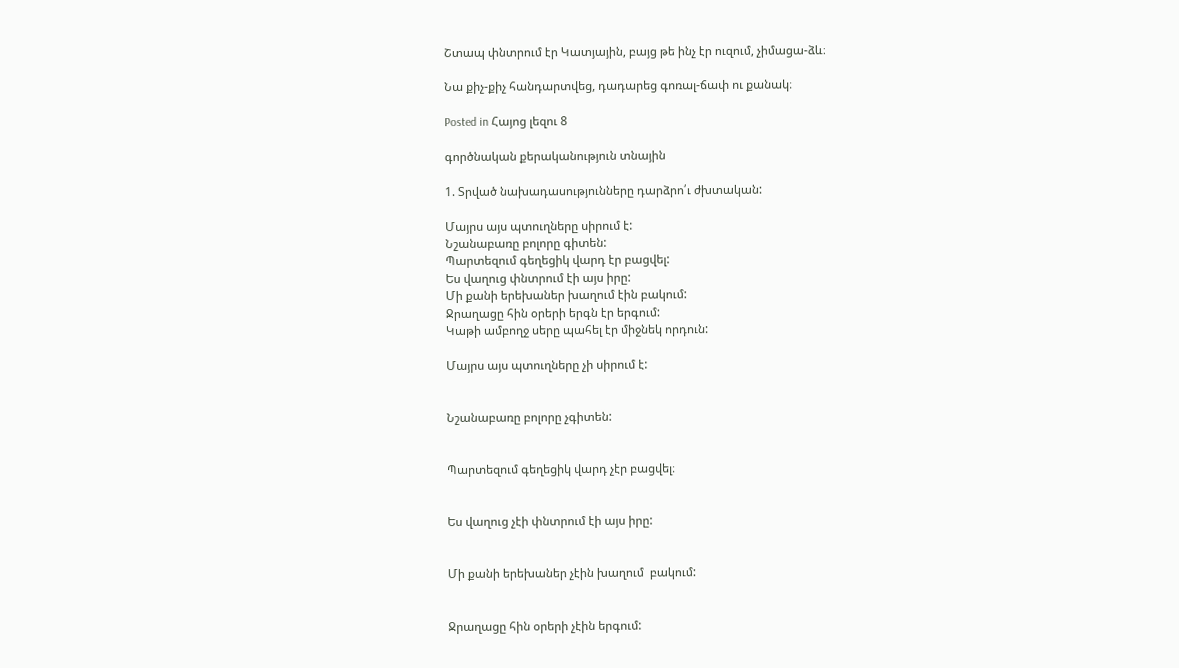Շտապ փնտրում էր Կատյային, բայց թե ինչ էր ուզում, չիմացա-ձև։

Նա քիչ-քիչ հանդարտվեց, դադարեց գոռալ-ճափ ու քանակ։

Posted in Հայոց լեզու 8

գործնական քերականություն տնային

1. Տրված նախադասությունները դարձրո՛ւ ժխտական:

Մայրս այս պտուղները սիրում է:
Նշանաբառը բոլորը գիտեն:
Պարտեզում գեղեցիկ վարդ էր բացվել:
Ես վաղուց փնտրում էի այս իրը:
Մի քանի երեխաներ խաղում էին բակում:
Ջրաղացը հին օրերի երգն էր երգում:
Կաթի ամբողջ սերը պահել էր միջնեկ որդուն:

Մայրս այս պտուղները չի սիրում է:


Նշանաբառը բոլորը չգիտեն:


Պարտեզում գեղեցիկ վարդ չէր բացվել։


Ես վաղուց չէի փնտրում էի այս իրը:


Մի քանի երեխաներ չէին խաղում  բակում:


Ջրաղացը հին օրերի չէին երգում: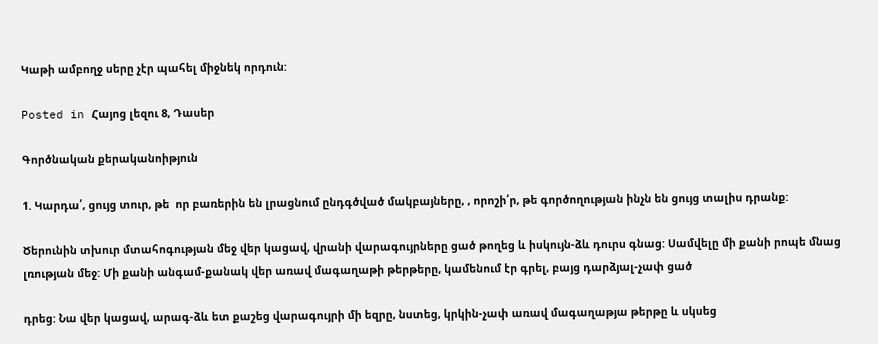Կաթի ամբողջ սերը չէր պահել միջնեկ որդուն:

Posted in Հայոց լեզու 8, Դասեր

Գործնական քերականոիթյուն

1. Կարդա՛, ցույց տուր, թե  որ բառերին են լրացնում ընդգծված մակբայները, , որոշի՛ր, թե գործողության ինչն են ցույց տալիս դրանք:

Ծերունին տխուր մտահոգության մեջ վեր կացավ, վրանի վարագույրները ցած թողեց և իսկույն-ձև դուրս գնաց: Սամվելը մի քանի րոպե մնաց լռության մեջ: Մի քանի անգամ-քանակ վեր առավ մագաղաթի թերթերը, կամենում էր գրել, բայց դարձյալ-չափ ցած

դրեց: Նա վեր կացավ, արագ-ձև ետ քաշեց վարագույրի մի եզրը, նստեց, կրկին-չափ առավ մագաղաթյա թերթը և սկսեց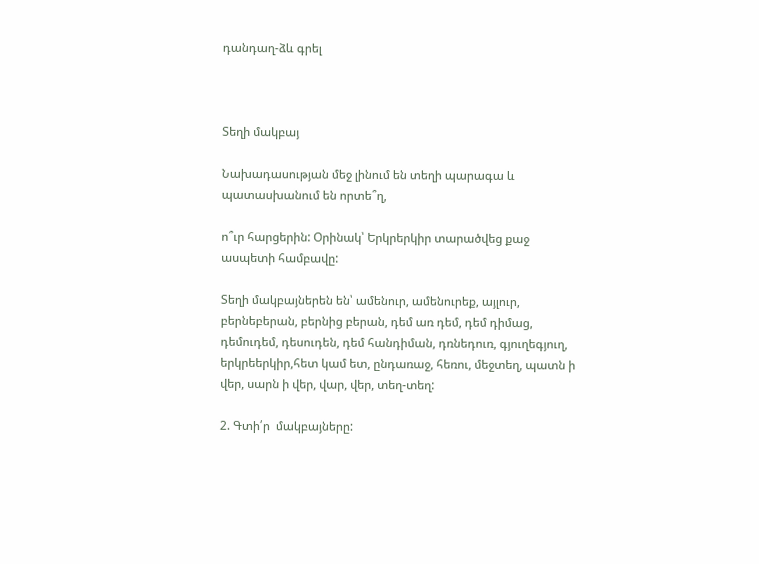դանդաղ-ձև գրել



Տեղի մակբայ

Նախադասության մեջ լինում են տեղի պարագա և պատասխանում են որտե՞ղ,

ո՞ւր հարցերին: Օրինակ՝ Երկրերկիր տարածվեց քաջ ասպետի համբավը:

Տեղի մակբայներեն են՝ ամենուր, ամենուրեք, այլուր, բերնեբերան, բերնից բերան, դեմ առ դեմ, դեմ դիմաց, դեմուդեմ, դեսուդեն, դեմ հանդիման, դռնեդուռ, գյուղեգյուղ, երկրեերկիր,հետ կամ ետ, ընդառաջ, հեռու, մեջտեղ, պատն ի վեր, սարն ի վեր, վար, վեր, տեղ-տեղ:

2. Գտի՛ր  մակբայները: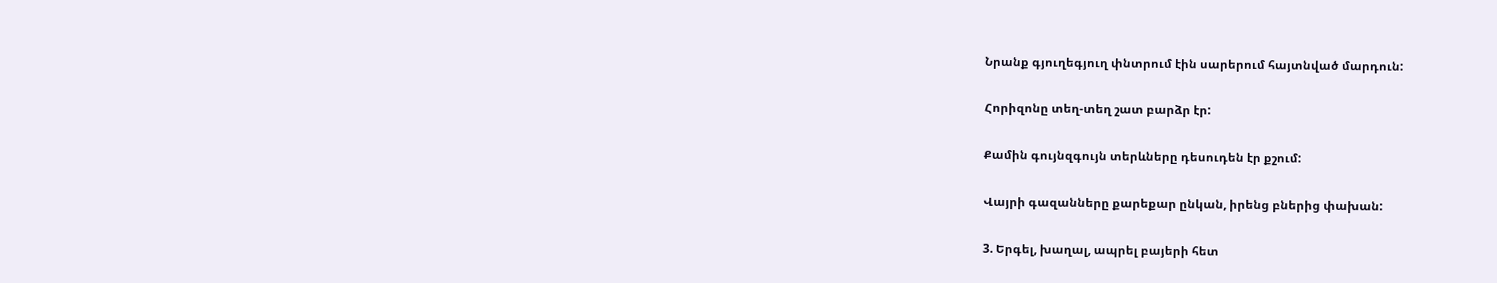Նրանք գյուղեգյուղ փնտրում էին սարերում հայտնված մարդուն:

Հորիզոնը տեղ-տեղ շատ բարձր էր:

Քամին գույնզգույն տերևները դեսուդեն էր քշում:

Վայրի գազանները քարեքար ընկան, իրենց բներից փախան:

3. Երգել, խաղալ, ապրել բայերի հետ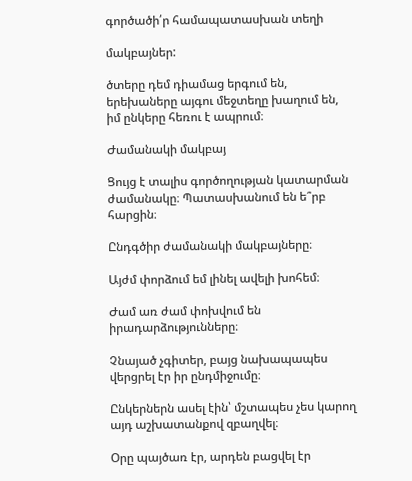գործածի՛ր համապատասխան տեղի

մակբայներ:

ծտերը դեմ դիամաց երգում են, երեխաները այգու մեջտեղը խաղում են, իմ ընկերը հեռու է ապրում։

Ժամանակի մակբայ

Ցույց է տալիս գործողության կատարման ժամանակը։ Պատասխանում են ե՞րբ հարցին։

Ընդգծիր ժամանակի մակբայները։

Այժմ փորձում եմ լինել ավելի խոհեմ։

Ժամ առ ժամ փոխվում են իրադարձությունները։

Չնայած չգիտեր, բայց նախապապես վերցրել էր իր ընդմիջումը։

Ընկերներն ասել էին՝ մշտապես չես կարող այդ աշխատանքով զբաղվել։

Օրը պայծառ էր, արդեն բացվել էր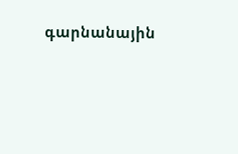գարնանային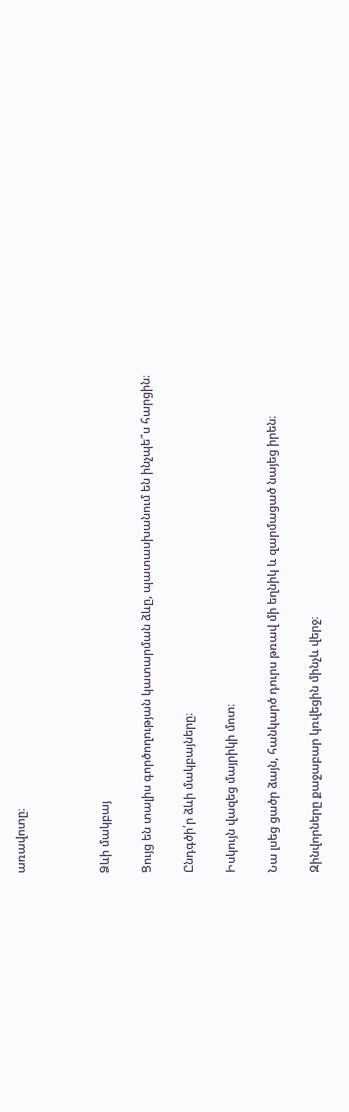առավոտը։



Ձևի մակբայ

Ցույց են տալիս գործողության կատարման ձևը, պատասխանում են ինչպե՞ս հարցին։

Ընդգծի՛ր ձևի մակբայները։

Իսկույն վազեց մայրիկի մոտ։

Նա լսեց ցածր ձայն, հանկարծ դուրս թռավ մի եղնիկ և զարմացած նայեց իրեն։

Զինվորները քաջաբար կռվեցին մինչև վերջ։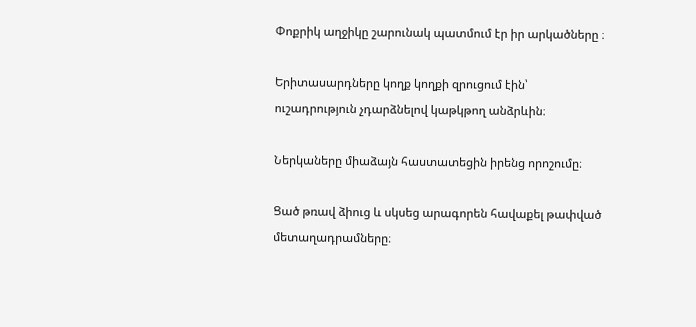Փոքրիկ աղջիկը շարունակ պատմում էր իր արկածները ։

Երիտասարդները կողք կողքի զրուցում էին՝ ուշադրություն չդարձնելով կաթկթող անձրևին։

Ներկաները միաձայն հաստատեցին իրենց որոշումը։

Ցած թռավ ձիուց և սկսեց արագորեն հավաքել թափված մետաղադրամները։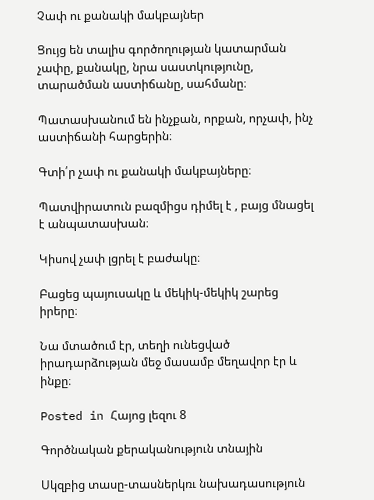Չափ ու քանակի մակբայներ

Ցույց են տալիս գործողության կատարման չափը, քանակը, նրա սաստկությունը, տարածման աստիճանը, սահմանը։

Պատասխանում են ինչքան, որքան, որչափ, ինչ աստիճանի հարցերին։

Գտի՛ր չափ ու քանակի մակբայները։

Պատվիրատուն բազմիցս դիմել է , բայց մնացել է անպատասխան։

Կիսով չափ լցրել է բաժակը։

Բացեց պայուսակը և մեկիկ-մեկիկ շարեց իրերը։

Նա մտածում էր, տեղի ունեցված իրադարձության մեջ մասամբ մեղավոր էր և ինքը։

Posted in Հայոց լեզու 8

Գործնական քերականություն տնային

Սկզբից տասը-տասներկռւ նախադասություն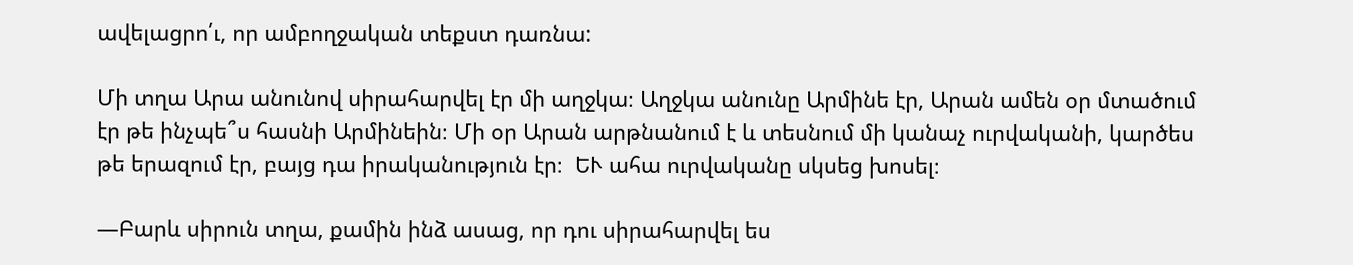ավելացրո՛ւ, որ ամբողջական տեքստ դառնա:

Մի տղա Արա անունով սիրահարվել էր մի աղջկա։ Աղջկա անունը Արմինե էր, Արան ամեն օր մտածում էր թե ինչպե՞ս հասնի Արմինեին։ Մի օր Արան արթնանում է և տեսնում մի կանաչ ուրվականի, կարծես թե երազում էր, բայց դա իրականություն էր։  ԵՒ ահա ուրվականը սկսեց խոսել։

—Բարև սիրուն տղա, քամին ինձ ասաց, որ դու սիրահարվել ես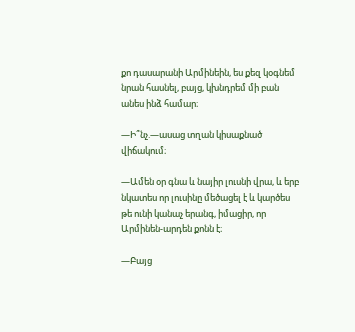քո դասարանի Արմինեին, ես քեզ կօգնեմ նրան հասնել, բայց, կխնդրեմ մի բան անես ինձ համար։

—Ի՞նչ.—ասաց տղան կիսաքնած վիճակում։

—Ամեն օր գնա և նայիր լուսնի վրա, և երբ նկատես որ լուսինը մեծացել է և կարծես թե ունի կանաչ երանգ, իմացիր, որ Արմինեն-արդեն քոնն է։

—Բայց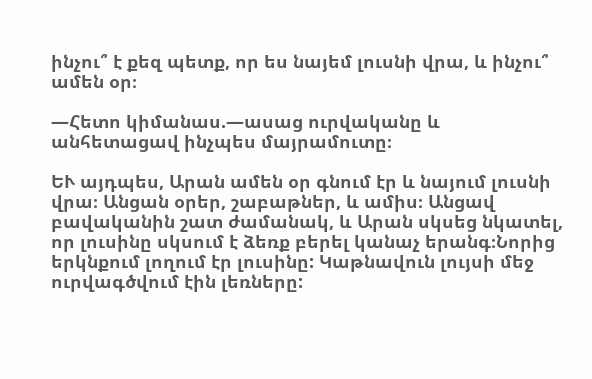ինչու՞ է քեզ պետք, որ ես նայեմ լուսնի վրա, և ինչու՞ ամեն օր։

—Հետո կիմանաս.—ասաց ուրվականը և անհետացավ ինչպես մայրամուտը։

ԵՒ այդպես, Արան ամեն օր գնում էր և նայում լուսնի վրա։ Անցան օրեր, շաբաթներ, և ամիս։ Անցավ բավականին շատ ժամանակ, և Արան սկսեց նկատել, որ լուսինը սկսում է ձեռք բերել կանաչ երանգ։Նորից երկնքում լողում էր լուսինը: Կաթնավուն լույսի մեջ ուրվագծվում էին լեռները: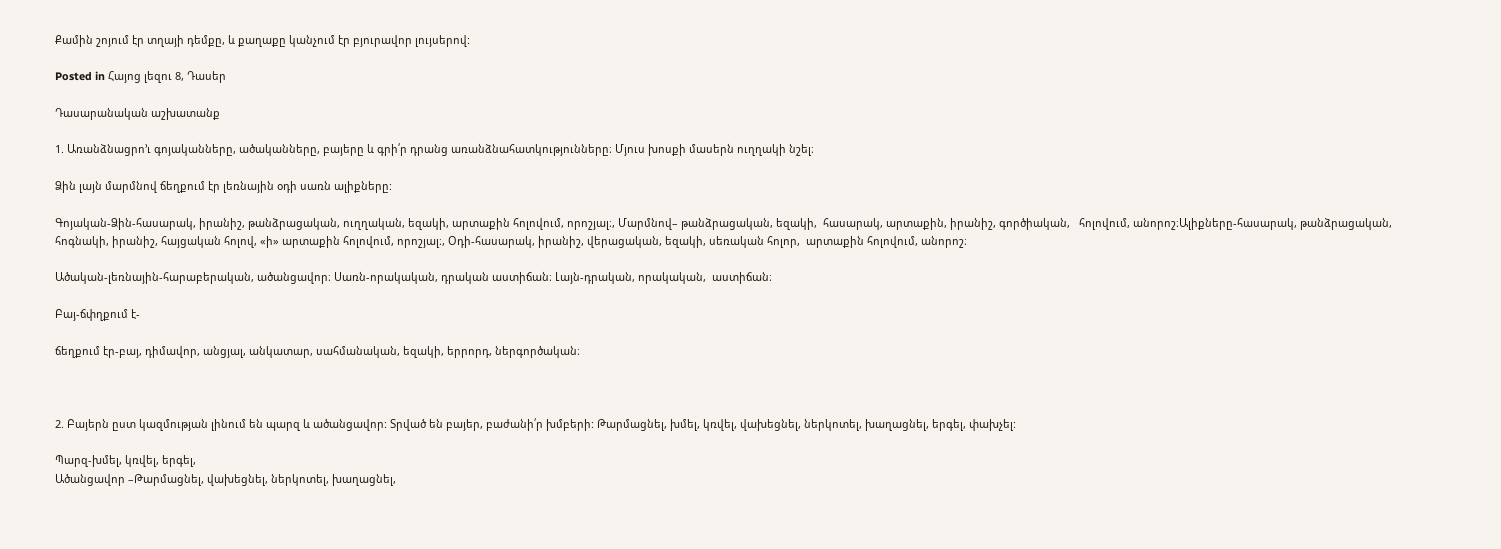Քամին շոյում էր տղայի դեմքը, և քաղաքը կանչում էր բյուրավոր լույսերով:

Posted in Հայոց լեզու 8, Դասեր

Դասարանական աշխատանք

1. Առանձնացրո’ւ գոյականները, ածականները, բայերը և գրի՛ր դրանց առանձնահատկությունները։ Մյուս խոսքի մասերն ուղղակի նշել։

Ձին լայն մարմնով ճեղքում էր լեռնային օդի սառն ալիքները:

Գոյական-Ձին-հասարակ, իրանիշ, թանձրացական, ուղղական, եզակի, արտաքին հոլովում, որոշյալ։, Մարմնով– թանձրացական, եզակի,  հասարակ, արտաքին, իրանիշ, գործիական,   հոլովում, անորոշ։Ալիքները-հասարակ, թանձրացական, հոգնակի, իրանիշ, հայցական հոլով, «ի» արտաքին հոլովում, որոշյալ։, Օդի-հասարակ, իրանիշ, վերացական, եզակի, սեռական հոլոր,  արտաքին հոլովում, անորոշ։

Ածական-լեռնային-հարաբերական, ածանցավոր։ Սառն-որակական, դրական աստիճան։ Լայն-դրական, որակական,  աստիճան։

Բայ-ճփղքում է-

ճեղքում էր-բայ, դիմավոր, անցյալ, անկատար, սահմանական, եզակի, երրորդ, ներգործական։



2. Բայերն ըստ կազմության լինում են պարզ և ածանցավոր: Տրված են բայեր, բաժանի՛ր խմբերի: Թարմացնել, խմել, կռվել, վախեցնել, ներկոտել, խաղացնել, երգել, փախչել:

Պարզ-խմել, կռվել, երգել,
Ածանցավոր –Թարմացնել, վախեցնել, ներկոտել, խաղացնել,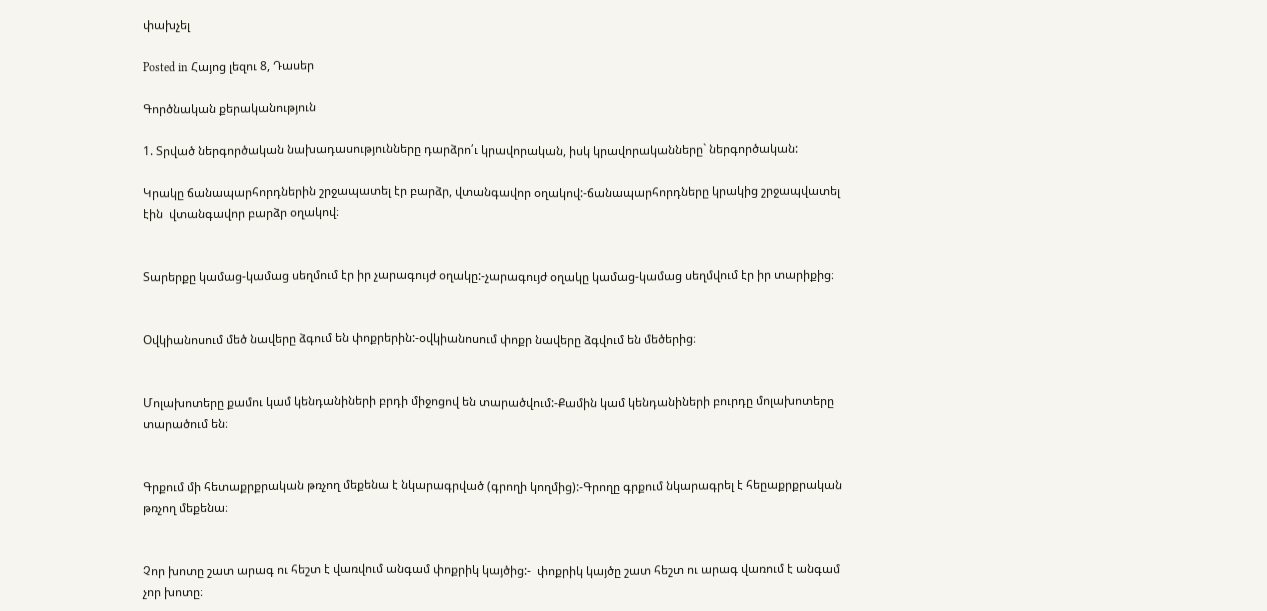փախչել

Posted in Հայոց լեզու 8, Դասեր

Գործնական քերականություն

1. Տրված ներգործական նախադասությունները դարձրո՛ւ կրավորական, իսկ կրավորականները` ներգործական:

Կրակը ճանապարհորդներին շրջապատել էր բարձր, վտանգավոր օղակով:-ճանապարհորդները կրակից շրջապվատել էին  վտանգավոր բարձր օղակով։


Տարերքը կամաց-կամաց սեղմում էր իր չարագույժ օղակը:-չարագույժ օղակը կամաց-կամաց սեղմվում էր իր տարիքից։


Օվկիանոսում մեծ նավերը ձգում են փոքրերին:-օվկիանոսում փոքր նավերը ձգվում են մեծերից։


Մոլախոտերը քամու կամ կենդանիների բրդի միջոցով են տարածվում:-Քամին կամ կենդանիների բուրդը մոլախոտերը տարածում են։


Գրքում մի հետաքրքրական թռչող մեքենա է նկարագրված (գրողի կողմից):-Գրողը գրքում նկարագրել է հեըաքրքրական թռչող մեքենա։


Չոր խոտը շատ արագ ու հեշտ է վառվում անգամ փոքրիկ կայծից:-  փոքրիկ կայծը շատ հեշտ ու արագ վառում է անգամ չոր խոտը։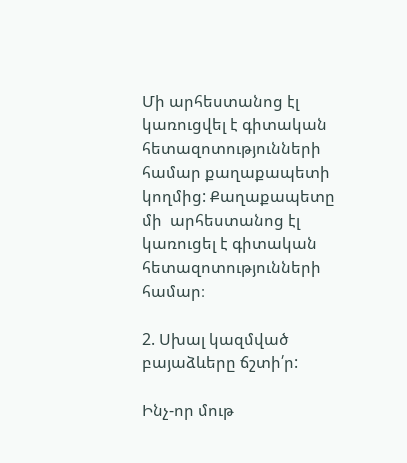Մի արհեստանոց էլ կառուցվել է գիտական հետազոտությունների համար քաղաքապետի կողմից: Քաղաքապետը մի  արհեստանոց էլ կառուցել է գիտական հետազոտությունների համար։

2. Սխալ կազմված բայաձևերը ճշտի՛ր:

Ինչ-որ մութ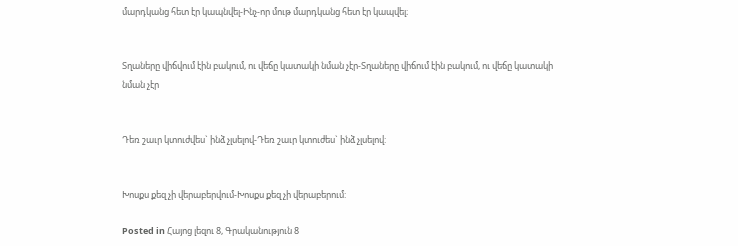մարդկանց հետ էր կապնվել-Ինչ-որ մութ մարդկանց հետ էր կապվել։


Տղաները վիճվում էին բակում, ու վեճը կատակի նման չէր-Տղաները վիճում էին բակում, ու վեճը կատակի նման չէր


Դեռ շաւր կտուժվես` ինձ չլսելով-Դեռ շաւր կտուժես` ինձ չլսելով:


Խոսքս քեզ չի վերաբերվում-Խոսքս քեզ չի վերաբերում:

Posted in Հայոց լեզու 8, Գրականություն 8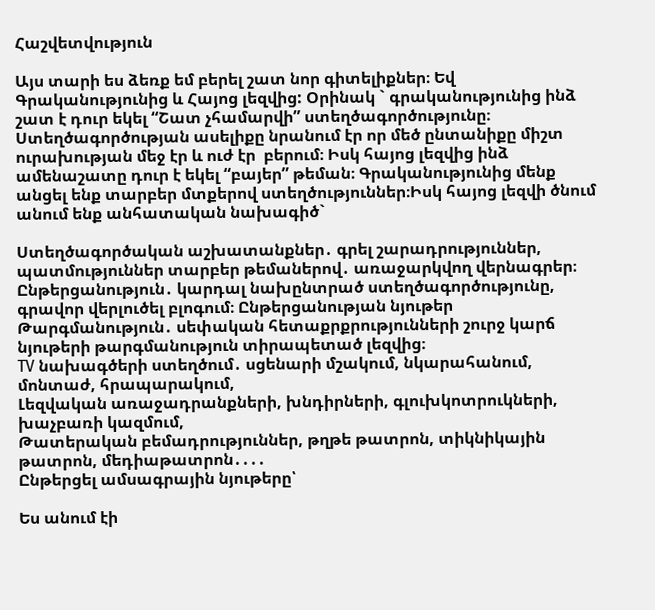Հաշվետվություն

Այս տարի ես ձեռք եմ բերել շատ նոր գիտելիքներ։ Եվ Գրականությունից և Հայոց լեզվից: Օրինակ ` գրականությունից ինձ շատ է դուր եկել “Շատ չհամարվի” ստեղծագործությունը։ Ստեղծագործության ասելիքը նրանում էր որ մեծ ընտանիքը միշտ ուրախության մեջ էր և ուժ էր  բերում։ Իսկ հայոց լեզվից ինձ ամենաշատը դուր է եկել “բայեր” թեման։ Գրականությունից մենք անցել ենք տարբեր մտքերով ստեղծություններ։Իսկ հայոց լեզվի ծնում անում ենք անհատական նախագիծ`

Ստեղծագործական աշխատանքներ․ գրել շարադրություններ, պատմություններ տարբեր թեմաներով․ առաջարկվող վերնագրեր։
Ընթերցանություն․ կարդալ նախընտրած ստեղծագործությունը, գրավոր վերլուծել բլոգում։ Ընթերցանության նյութեր
Թարգմանություն․ սեփական հետաքրքրությունների շուրջ կարճ նյութերի թարգմանություն տիրապետած լեզվից։
TV նախագծերի ստեղծում․ սցենարի մշակում, նկարահանում, մոնտաժ, հրապարակում,
Լեզվական առաջադրանքների, խնդիրների, գլուխկոտրուկների, խաչբառի կազմում,
Թատերական բեմադրություններ, թղթե թատրոն, տիկնիկային թատրոն, մեդիաթատրոն․․․․
Ընթերցել ամսագրային նյութերը՝

Ես անում էի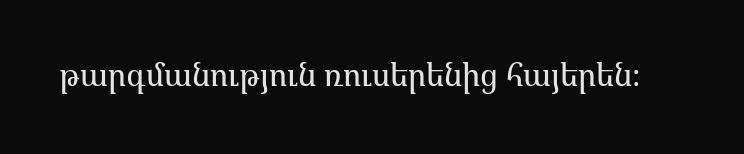թարգմանություն ռուսերենից հայերեն։